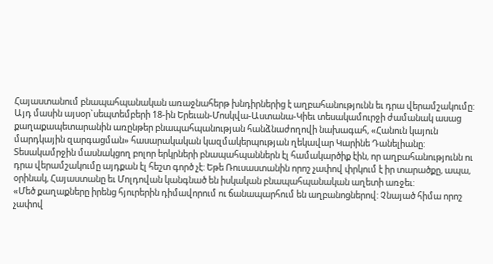Հայաստանում բնապահպանական առաջնահերթ խնդիրներից է աղբահանությունն եւ դրա վերամշակումը: Այդ մասին այսօր`սեպտեմբերի 18-ին Երեւան-Մոսկվա-Աստանա-Կիեւ տեսակամուրջի ժամանակ ասաց քաղաքապետարանին առընթեր բնապահպանության հանձնաժողովի նախագահ, «Հանուն կայուն մարդկային զարգացման» հասարակական կազմակերպության ղեկավար Կարինե Դանելիանը:
Տեսակամրջին մասնակցող բոլոր երկրների բնապահպաններն էլ համակարծիք էին, որ աղբահանությունն ու դրա վերամշակումը այդքան էլ հեշտ գործ չէ: Եթե Ռուսաստանին որոշ չափով փրկում է իր տարածքը, ապա, օրինակ, Հայաստանը եւ Մոլդովան կանգնած են իսկական բնապահպանական աղետի առջեւ:
«Մեծ քաղաքները իրենց հյուրերին դիմավորում ու ճանապարհում են աղբանոցներով: Չնայած հիմա որոշ չափով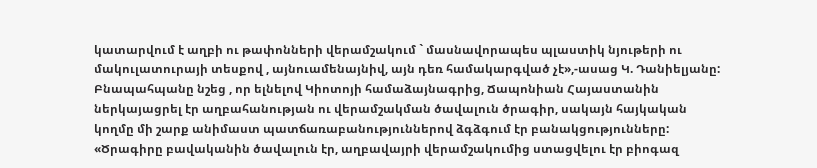կատարվում է աղբի ու թափոնների վերամշակում ` մասնավորապես պլաստիկ նյութերի ու մակուլատուրայի տեսքով , այնուամենայնիվ, այն դեռ համակարգված չէ»,-ասաց Կ. Դանիելյանը:
Բնապահպանը նշեց , որ ելնելով Կիոտոյի համաձայնագրից, Ճապոնիան Հայաստանին ներկայացրել էր աղբահանության ու վերամշակման ծավալուն ծրագիր, սակայն հայկական կողմը մի շարք անիմաստ պատճառաբանություններով ձգձգում էր բանակցությունները: «Ծրագիրը բավականին ծավալուն էր, աղբավայրի վերամշակումից ստացվելու էր բիոգազ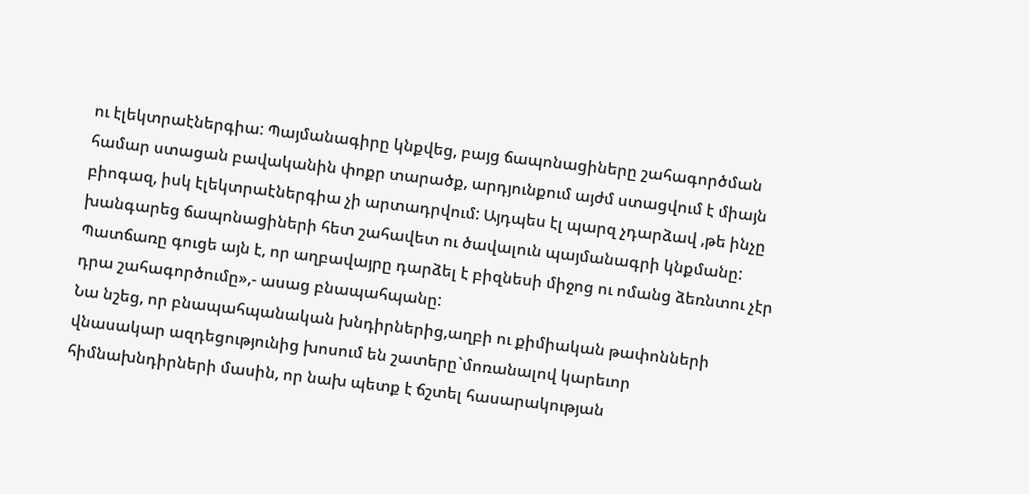ու էլեկտրաէներգիա: Պայմանագիրը կնքվեց, բայց ճապոնացիները շահագործման համար ստացան բավականին փոքր տարածք, արդյունքում այժմ ստացվում է միայն բիոգազ, իսկ էլեկտրաէներգիա չի արտադրվում: Այդպես էլ պարզ չդարձավ ,թե ինչը խանգարեց ճապոնացիների հետ շահավետ ու ծավալուն պայմանագրի կնքմանը: Պատճառը գուցե այն է, որ աղբավայրը դարձել է բիզնեսի միջոց ու ոմանց ձեռնտու չէր դրա շահագործումը»,- ասաց բնապահպանը:
Նա նշեց, որ բնապահպանական խնդիրներից,աղբի ու քիմիական թափոնների վնասակար ազդեցությունից խոսում են շատերը`մոռանալով կարեւոր հիմնախնդիրների մասին, որ նախ պետք է ճշտել հասարակության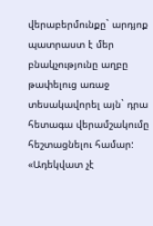վերաբերմունքը` արդյոք պատրաստ է մեր բնակչությունը աղբը թափելուց առաջ տեսակավորել այն` դրա հետագա վերամշակումը հեշտացնելու համար: «Ադեկվատ չէ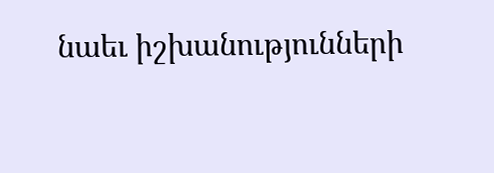նաեւ իշխանությունների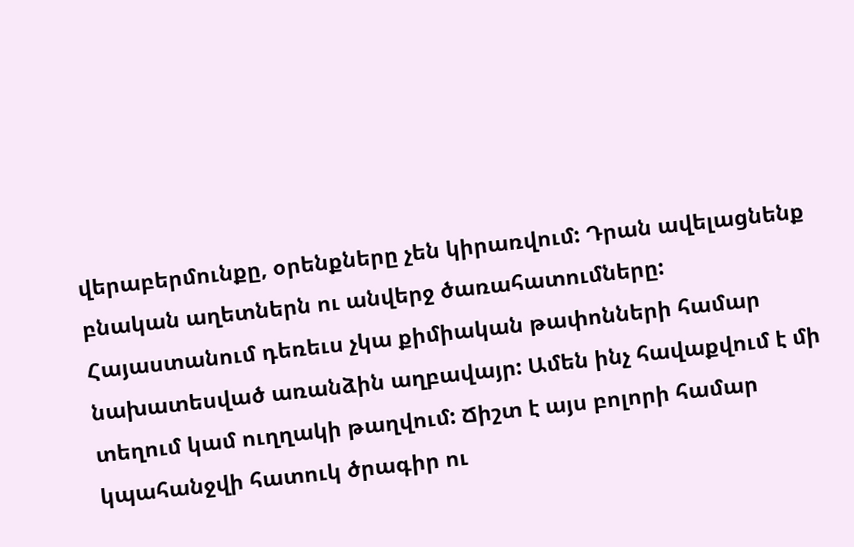վերաբերմունքը, օրենքները չեն կիրառվում: Դրան ավելացնենք բնական աղետներն ու անվերջ ծառահատումները: Հայաստանում դեռեւս չկա քիմիական թափոնների համար նախատեսված առանձին աղբավայր: Ամեն ինչ հավաքվում է մի տեղում կամ ուղղակի թաղվում: Ճիշտ է այս բոլորի համար կպահանջվի հատուկ ծրագիր ու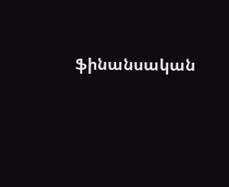ֆինանսական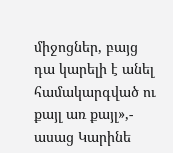միջոցներ, բայց դա կարելի է անել համակարգված ու քայլ առ քայլ»,- ասաց Կարինե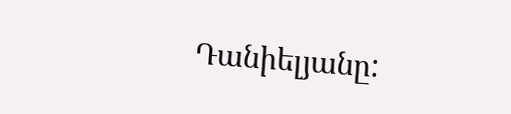Դանիելյանը: